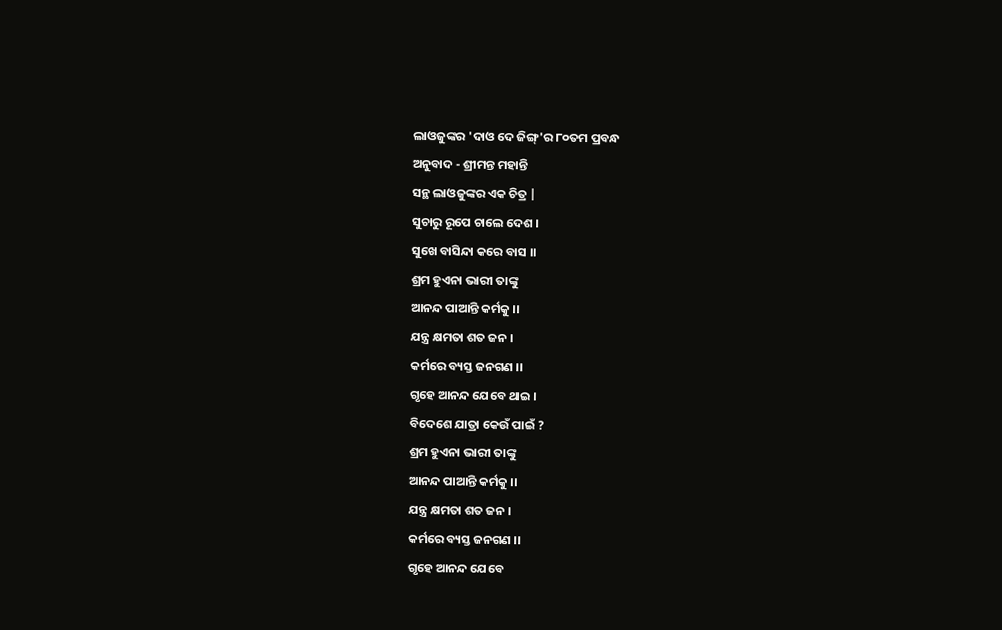ଲାଓଜୁଙ୍କର 'ଦାଓ ଦେ ଜିଙ୍ଗ୍'ର ୮୦ତମ ପ୍ରବନ୍ଧ
ଅନୁବାଦ - ଶ୍ରୀମନ୍ତ ମହାନ୍ତି
ସନ୍ଥ ଲାଓଜୁଙ୍କର ଏକ ଚିତ୍ର |
ସୁଚାରୁ ରୂପେ ଚାଲେ ଦେଶ ।
ସୁଖେ ବାସିନ୍ଦା କରେ ବାସ ।।
ଶ୍ରମ ହୁଏନା ଭାରୀ ତାଙ୍କୁ
ଆନନ୍ଦ ପାଆନ୍ତି କର୍ମକୁ ।।
ଯନ୍ତ୍ର କ୍ଷମତା ଶତ ଜନ ।
କର୍ମରେ ବ୍ୟସ୍ତ ଜନଗଣ ।।
ଗୃହେ ଆନନ୍ଦ ଯେବେ ଥାଇ ।
ବିଦେଶେ ଯାତ୍ରା କେଉଁ ପାଇଁ ?
ଶ୍ରମ ହୁଏନା ଭାରୀ ତାଙ୍କୁ
ଆନନ୍ଦ ପାଆନ୍ତି କର୍ମକୁ ।।
ଯନ୍ତ୍ର କ୍ଷମତା ଶତ ଜନ ।
କର୍ମରେ ବ୍ୟସ୍ତ ଜନଗଣ ।।
ଗୃହେ ଆନନ୍ଦ ଯେବେ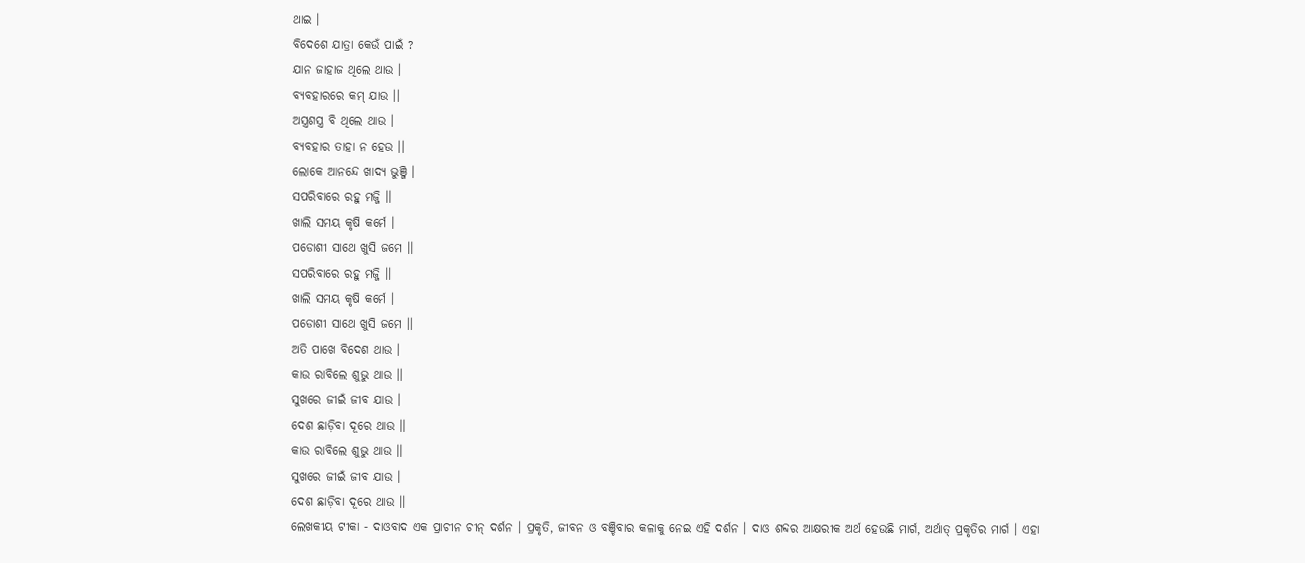ଥାଇ ।
ବିଦେଶେ ଯାତ୍ରା କେଉଁ ପାଇଁ ?
ଯାନ ଜାହାଜ ଥିଲେ ଥାଉ ।
ବ୍ୟବହାରରେ କମ୍ ଯାଉ ।।
ଅସ୍ତ୍ରଶସ୍ତ୍ର ବି ଥିଲେ ଥାଉ ।
ବ୍ୟବହାର ତାହା ନ ହେଉ ।।
ଲୋକେ ଆନନ୍ଦେ ଖାଦ୍ୟ ଭୁଞ୍ଜି ।
ସପରିବାରେ ରହୁ ମଜ୍ଜି ।।
ଖାଲି ସମୟ କୃଷି କର୍ମେ ।
ପଡୋଶୀ ସାଥେ ଖୁସି ଜମେ ।।
ସପରିବାରେ ରହୁ ମଜ୍ଜି ।।
ଖାଲି ସମୟ କୃଷି କର୍ମେ ।
ପଡୋଶୀ ସାଥେ ଖୁସି ଜମେ ।।
ଅତି ପାଖେ ବିଦେଶ ଥାଉ ।
କାଉ ରାବିଲେ ଶୁଭୁ ଥାଉ ।।
ସୁଖରେ ଜୀଇଁ ଜୀବ ଯାଉ ।
ଦେଶ ଛାଡ଼ିବା ଦୂରେ ଥାଉ ।।
କାଉ ରାବିଲେ ଶୁଭୁ ଥାଉ ।।
ସୁଖରେ ଜୀଇଁ ଜୀବ ଯାଉ ।
ଦେଶ ଛାଡ଼ିବା ଦୂରେ ଥାଉ ।।
ଲେଖକୀୟ ଟୀକା - ଦାଓବାଦ ଏକ ପ୍ରାଚୀନ ଚୀନ୍ ଦର୍ଶନ । ପ୍ରକୃତି, ଜୀବନ ଓ ବଞ୍ଚିବାର କଳାକୁ ନେଇ ଏହି ଦର୍ଶନ । ଦାଓ ଶବ୍ଦର ଆକ୍ଷରୀକ ଅର୍ଥ ହେଉଛି ମାର୍ଗ, ଅର୍ଥାତ୍ ପ୍ରକୃତିର ମାର୍ଗ । ଏହା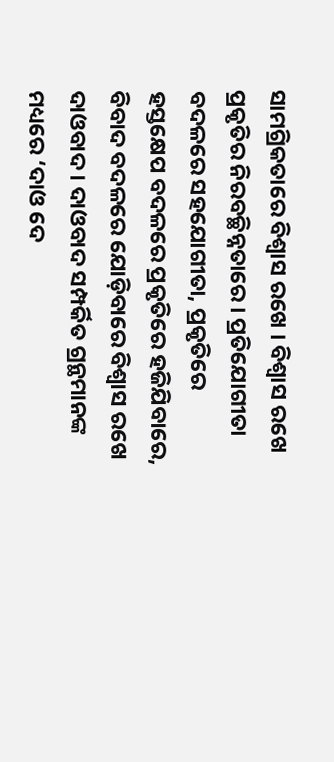ସାମଗ୍ରିକତାରେ ବିଶ୍ୱାସ ରଖେ । ବିଶ୍ୱାସ ରଖେ ପ୍ରକୃତିର ନିରବଚ୍ଛିନ୍ନତାରେ । ପ୍ରତିଯୋଗୀତା ବଦଳରେ ସହଯୋଗୀତା, ପ୍ରକୃତିରେ ହସ୍ତକ୍ଷେପ ବଦଳରେ ପ୍ରକୃତିରେ ହଜିଯିବାରେ, ବିବାଦ ବଦଳରେ ଯୋଡ଼ିବାରେ ବିଶ୍ୱାସ ରଖେ ଦାଓବାଦ । ଦାଓବାଦ ସମ୍ପର୍କିତ ଗ୍ରନ୍ଥମାନଙ୍କ ମଧ୍ୟରେ ‘ଦାଓ ଦେ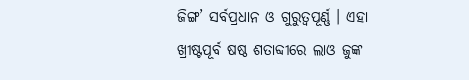ଜିଙ୍ଗ’ ସର୍ବପ୍ରଧାନ ଓ ଗୁରୁତ୍ୱପୂର୍ଣ୍ଣ । ଏହା ଖ୍ରୀଷ୍ଟପୂର୍ବ ଷଷ୍ଠ ଶତାବ୍ଦୀରେ ଲାଓ ଜୁଙ୍କ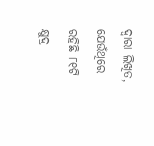ଦ୍ୱାରା ଲିଖିତ, ଯେଉଁଥିରେ ରହିଛି ୮୧ଟି କ୍ଷୁଦ୍ର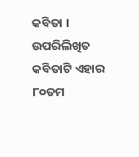କବିତା । ଉପରିଲିଖିତ କବିତାଟି ଏହାର ୮୦ତମ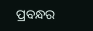ପ୍ରବନ୍ଧର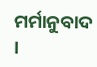ମର୍ମାନୁବାଦ ।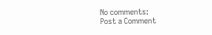No comments:
Post a Comment